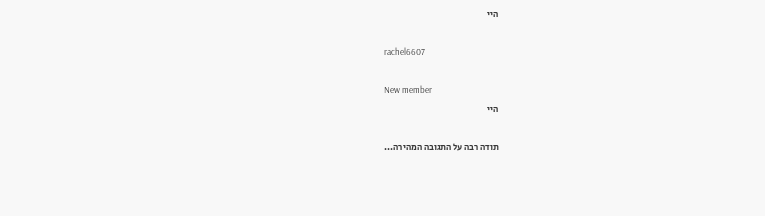היי

rachel6607

New member
היי

תודה רבה על התגובה המהירה...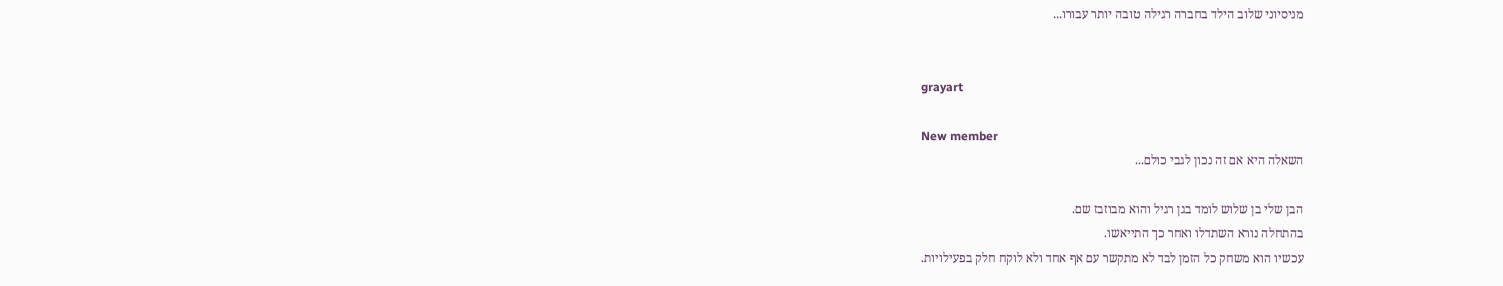מניסיוני שלוב הילד בחברה רגילה טובה יותר עבורו...


grayart

New member
השאלה היא אם זה נכון לגבי כולם...

הבן שלי בן שלוש לומד בגן רגיל והוא מבוזבז שם.
בהתחלה נורא השתדלו ואחר כך התייאשו.
עכשיו הוא משחק כל הזמן לבד לא מתקשר עם אף אחד ולא לוקח חלק בפעילויות.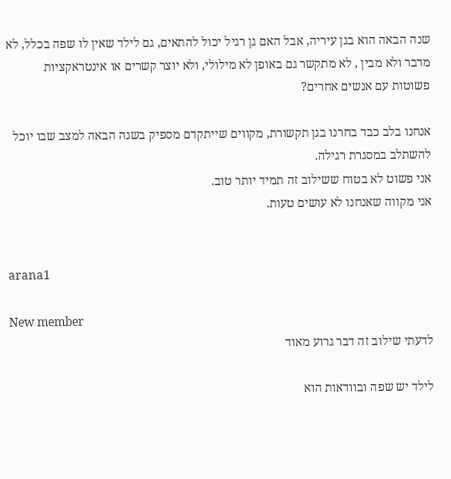שנה הבאה הוא בגן עיריה, אבל האם גן רגיל יכול להתאים, גם לילד שאין לו שפה בכלל, לא מדבר ולא מבין , לא מתקשר גם באופן לא מילולי, ולא יוצר קשרים או אינטראקציות פשוטות עם אנשים אחרים?

אנחנו בלב כבד בחרנו בגן תקשורת, מקווים שייתקדם מספיק בשנה הבאה למצב שבו יוכל להשתלב במסגרת רגילה.
אני פשוט לא בטוח ששילוב זה תמיד יותר טוב.
אני מקווה שאנחנו לא עושים טעות.


arana1

New member
לדעתי שילוב זה דבר גרוע מאוד

לילד יש שפה ובוודאות הוא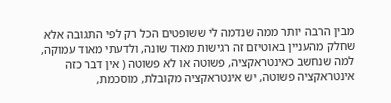מבין הרבה יותר ממה שנדמה לי ששופטים הכל רק לפי התגובה אלא שחלק מהעניין באוטיזם זה רגישות מאוד שונה, ולדעתי מאוד עמוקה, למה שנחשב כאינטראקציה, פשוטה או לא פשוטה ( אין דבר כזה אינטראקציה פשוטה, יש אינטראקציה מקובלת, מוסכמת,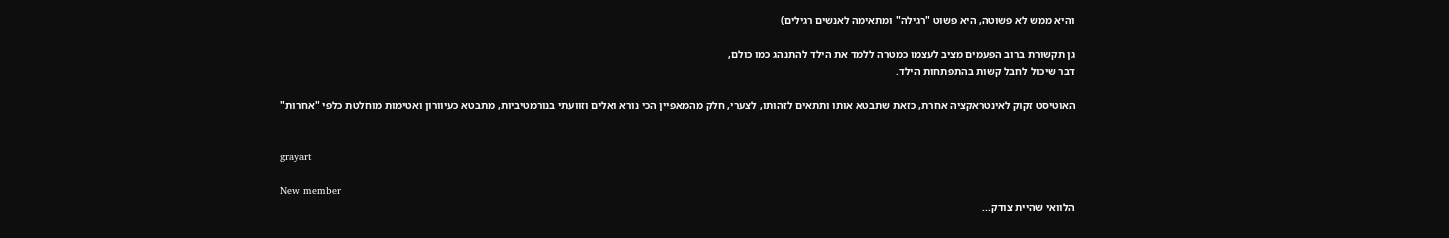והיא ממש לא פשוטה, היא פשוט "רגילה" ומתאימה לאנשים רגילים)

גן תקשורת ברוב הפעמים מציב לעצמו כמטרה ללמד את הילד להתנהג כמו כולם,
דבר שיכול לחבל קשות בהתפתחות הילד.

האוטיסט זקוק לאינטראקציה אחרת, כזאת שתבטא אותו ותתאים לזהותו, לצערי, חלק מהמאפיין הכי נורא ואלים וזוועתי בנורמטיביות, מתבטא כעיוורון ואטימות מוחלטת כלפי "אחרות"


grayart

New member
הלוואי שהיית צודק...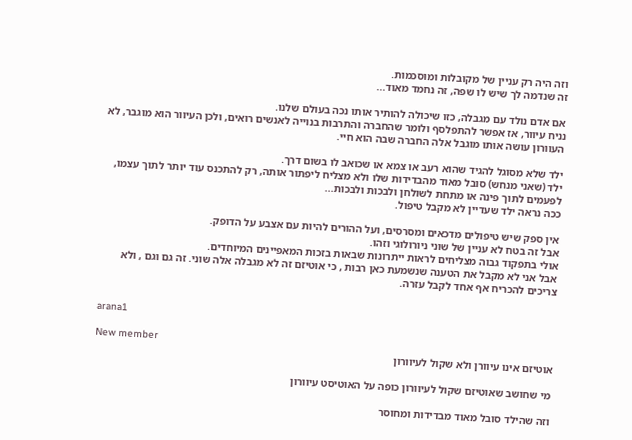וזה היה רק עניין של מקובלות ומוסכמות.
זה שנדמה לך שיש לו שפה, זה נחמד מאוד...

אם אדם נולד עם מגבלה, כזו שיכולה להותיר אותו נכה בעולם שלנו.
נניח עיוור, אז אפשר להתפלסף ולומר שהחברה והתרבות בנוייה לאנשים רואים, ולכן העיוור הוא מוגבר, לא העוורון עושה אותו מוגבל אלה החברה שבה הוא חיי.

ילד שלא מסוגל להגיד שהוא רעב או צמא או שכואב לו בשום דרך.
ילד (שאני מנחש) סובל מאוד מהבדידות שלו ולא מצליח ליפתור אותה, רק להתכנס עוד יותר לתוך עצמו, לפעמים לתוך פינה או מתחת לשולחן ולבכות ולבכות...
ככה נראה ילד שעדיין לא מקבל טיפול.

אין ספק שיש טיפולים מדכאים ומסרסים, ועל ההורים להיות עם אצבע על הדופק.
אבל זה בטח לא עניין של שוני ניורולוגי וזהו.
אולי בתפקוד גבוה מצליחים לראות ייתרונות שבאות בזכות המאפיינים המיוחדים.
אבל אני לא מקבל את הטענה שנשמעת כאן רבות , כי אוטיזם זה לא מגבלה אלה שוני. זה גם וגם , ולא צריכים להכריח אף אחד לקבל עזרה.


arana1

New member
אוטיזם אינו עיוורן ולא שקול לעיוורון

מי שחושב שאוטיזם שקול לעיוורון כופה על האוטיסט עיוורון

וזה שהילד סובל מאוד מבדידות ומחוסר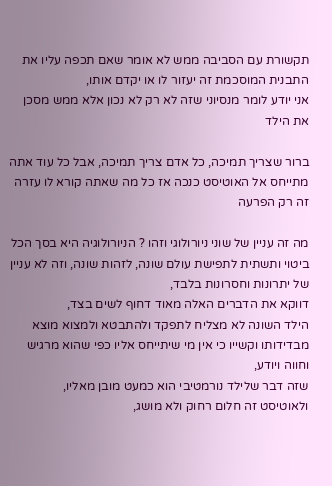תקשורת עם הסביבה ממש לא אומר שאם תכפה עליו את התבנית המוסכמת זה יעזור לו או יקדם אותו,
אני יודע לומר מנסיוני שזה לא רק לא נכון אלא ממש מסכן את הילד

ברור שצריך תמיכה, כל אדם צריך תמיכה, אבל כל עוד אתה מתייחס אל האוטיסט כנכה אז כל מה שאתה קורא לו עזרה זה רק הפרעה

מה זה עניין של שוני ניורולוגי וזהו ? הניורולוגיה היא בסך הכל ביטוי ותשתית לתפישת עולם שונה, לזהות שונה, וזה לא עניין של יתרונות וחסרונות בלבד,
דווקא את הדברים האלה מאוד דחוף לשים בצד,
הילד השונה לא מצליח לתפקד ולהתבטא ולמצוא מוצא מבדידותו וקשייו כי אין מי שיתייחס אליו כפי שהוא מרגיש וחווה ויודע,
שזה דבר שלילד נורמטיבי הוא כמעט מובן מאליו,
ולאוטיסט זה חלום רחוק ולא מושג,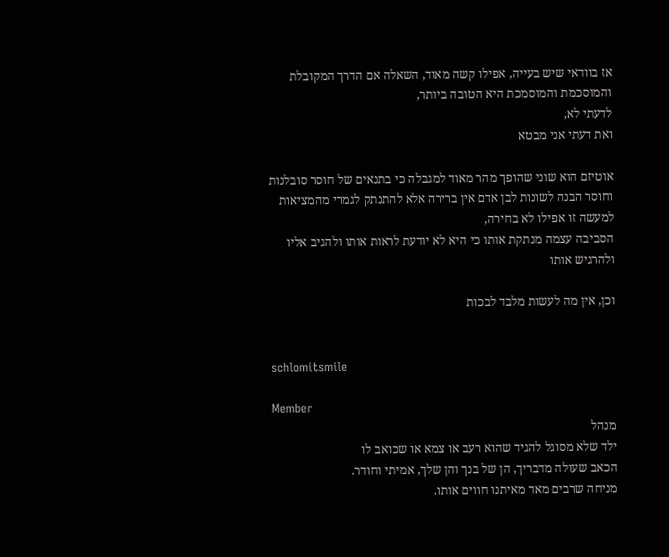אז בוודאי שיש בעייה, אפילו קשה מאוד, השאלה אם הדרך המקובלת והמוסכמת והמוסמכת היא הטובה ביותר,
לדעתי לא,
ואת דעתי אני מבטא

אוטיזם הוא שוני שהופך מהר מאוד למגבלה כי בתנאים של חוסר סובלנות וחוסר הבנה לשונות לבן אדם אין ברירה אלא להתנתק לגמרי מהמציאות
למעשה זו אפילו לא בחירה,
הסביבה עצמה מנתקת אותו כי היא לא יודעת לראות אותו ולהגיב אליו ולהרגיש אותו

וכן, אין מה לעשות מלבד לבכות


schlomitsmile

Member
מנהל
ילד שלא מסוגל להגיד שהוא רעב או צמא או שכואב לו
הכאב שעולה מדבריך, הן של בנך והן שלך, אמיתי וחודר.
מניחה שרבים מאד מאיתנו חווים אותו.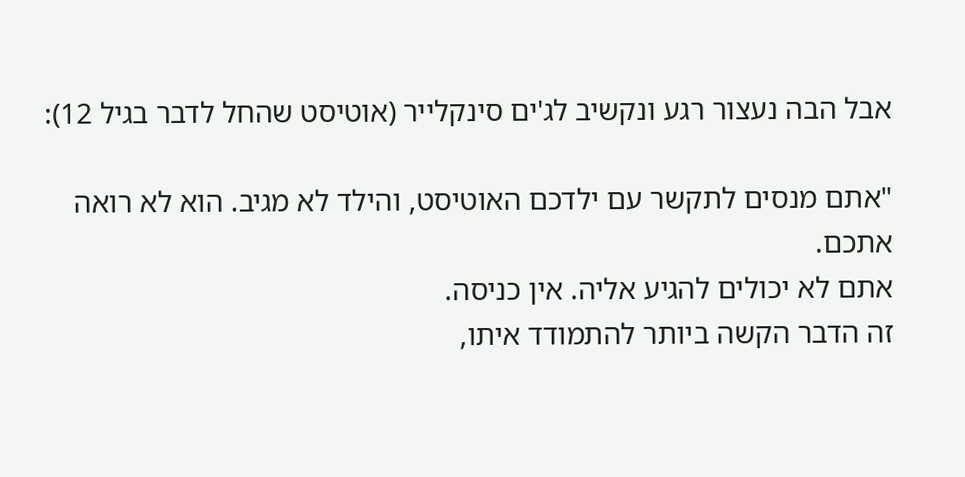אבל הבה נעצור רגע ונקשיב לג'ים סינקלייר (אוטיסט שהחל לדבר בגיל 12):

"אתם מנסים לתקשר עם ילדכם האוטיסט, והילד לא מגיב. הוא לא רואה אתכם.
אתם לא יכולים להגיע אליה. אין כניסה.
זה הדבר הקשה ביותר להתמודד איתו,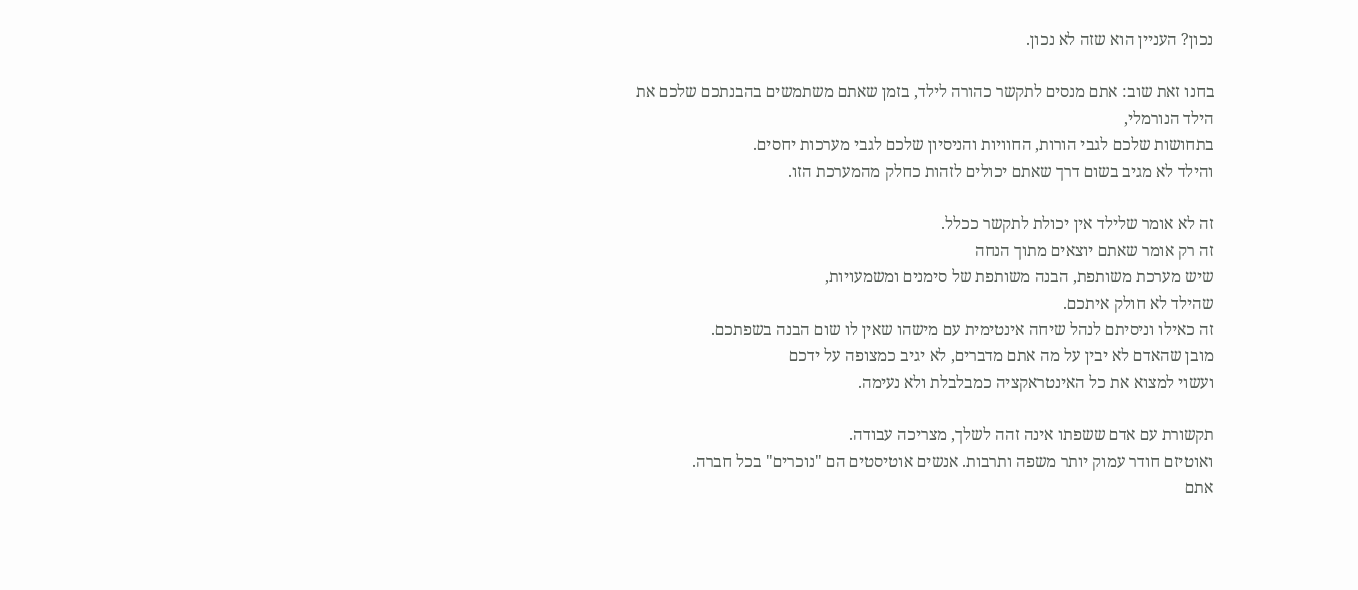נכון? העניין הוא שזה לא נכון.

בחנו זאת שוב: אתם מנסים לתקשר כהורה לילד, בזמן שאתם משתמשים בהבנתכם שלכם את הילד הנורמלי,
בתחושות שלכם לגבי הורות, החוויות והניסיון שלכם לגבי מערכות יחסים.
והילד לא מגיב בשום דרך שאתם יכולים לזהות כחלק מהמערכת הזו.

זה לא אומר שלילד אין יכולת לתקשר ככלל.
זה רק אומר שאתם יוצאים מתוך הנחה
שיש מערכת משותפת, הבנה משותפת של סימנים ומשמעויות,
שהילד לא חולק איתכם.
זה כאילו וניסיתם לנהל שיחה אינטימית עם מישהו שאין לו שום הבנה בשפתכם.
מובן שהאדם לא יבין על מה אתם מדברים, לא יגיב כמצופה על ידכם
ועשוי למצוא את כל האינטראקציה כמבלבלת ולא נעימה.

תקשורת עם אדם ששפתו אינה זהה לשלך, מצריכה עבודה.
ואוטיזם חודר עמוק יותר משפה ותרבות. אנשים אוטיסטים הם "נוכרים" בכל חברה.
אתם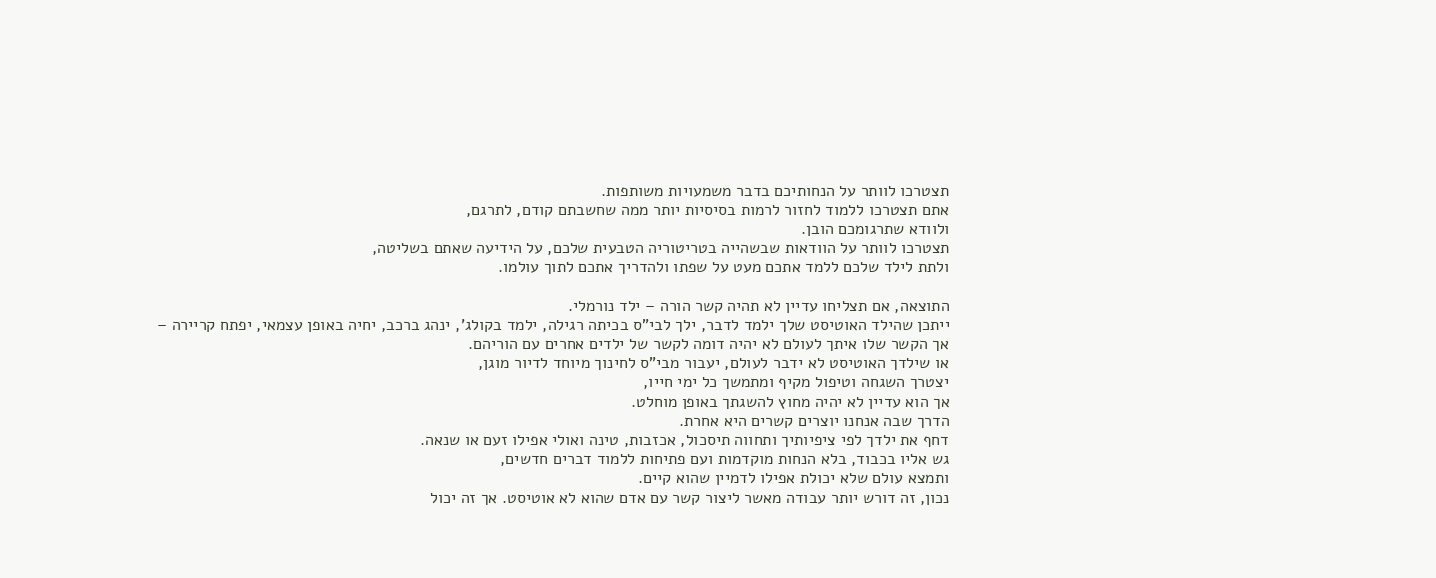תצטרכו לוותר על הנחותיכם בדבר משמעויות משותפות.
אתם תצטרכו ללמוד לחזור לרמות בסיסיות יותר ממה שחשבתם קודם, לתרגם,
ולוודא שתרגומכם הובן.
תצטרכו לוותר על הוודאות שבשהייה בטריטוריה הטבעית שלכם, על הידיעה שאתם בשליטה,
ולתת לילד שלכם ללמד אתכם מעט על שפתו ולהדריך אתכם לתוך עולמו.

התוצאה, אם תצליחו עדיין לא תהיה קשר הורה – ילד נורמלי.
ייתכן שהילד האוטיסט שלך ילמד לדבר, ילך לבי"ס בכיתה רגילה, ילמד בקולג', ינהג ברכב, יחיה באופן עצמאי, יפתח קריירה –
אך הקשר שלו איתך לעולם לא יהיה דומה לקשר של ילדים אחרים עם הוריהם.
או שילדך האוטיסט לא ידבר לעולם, יעבור מבי"ס לחינוך מיוחד לדיור מוגן,
יצטרך השגחה וטיפול מקיף ומתמשך כל ימי חייו,
אך הוא עדיין לא יהיה מחוץ להשגתך באופן מוחלט.
הדרך שבה אנחנו יוצרים קשרים היא אחרת.
דחף את ילדך לפי ציפיותיך ותחווה תיסכול, אכזבות, טינה ואולי אפילו זעם או שנאה.
גש אליו בכבוד, בלא הנחות מוקדמות ועם פתיחות ללמוד דברים חדשים,
ותמצא עולם שלא יכולת אפילו לדמיין שהוא קיים.
נכון, זה דורש יותר עבודה מאשר ליצור קשר עם אדם שהוא לא אוטיסט. אך זה יכול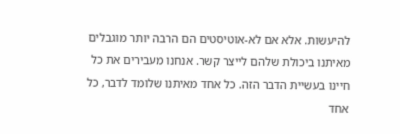להיעשות. אלא אם לא-אוטיסטים הם הרבה יותר מוגבלים מאיתנו ביכולת שלהם לייצר קשר. אנחנו מעבירים את כל חיינו בעשיית הדבר הזה. כל אחד מאיתנו שלומד לדבר, כל אחד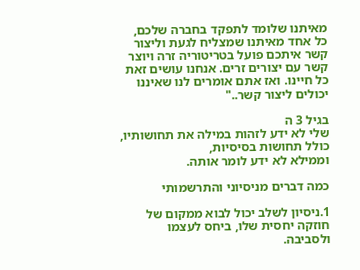מאיתנו שלומד לתפקד בחברה שלכם, כל אחד מאיתנו שמצליח לגעת וליצור קשר איתכם פועל בטריטוריה זרה ויוצר קשר עם יצורים זרים. אנחנו עושים זאת כל חיינו. ואז אתם אומרים לנו שאיננו יכולים ליצור קשר.."

בגיל 3 ה
שלי לא ידע לזהות במילה את תחושותיו, כולל תחושות בסיסיות,
וממילא לא ידע לומר אותה.

כמה דברים מניסיוני והתרשמותי

1.ניסיון לשלב יכול לבוא ממקום של חוזקה יחסית שלו, ביחס לעצמו ולסביבה.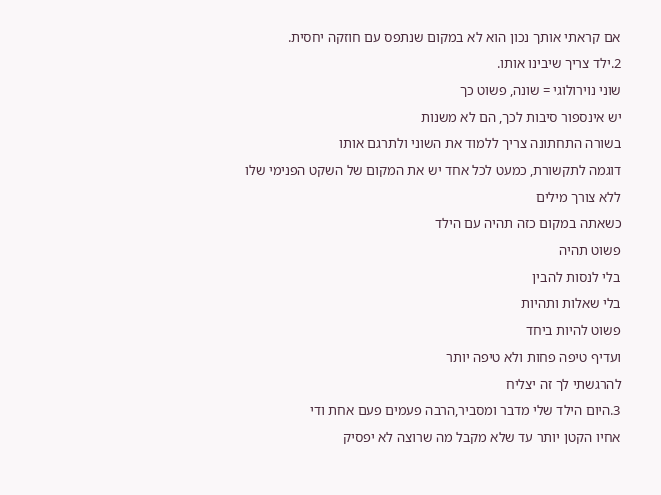אם קראתי אותך נכון הוא לא במקום שנתפס עם חוזקה יחסית.
2.ילד צריך שיבינו אותו.
שוני נוירולוגי = שונה, פשוט כך
יש אינספור סיבות לכך, הם לא משנות
בשורה התחתונה צריך ללמוד את השוני ולתרגם אותו
דוגמה לתקשורת, כמעט לכל אחד יש את המקום של השקט הפנימי שלו
ללא צורך מילים
כשאתה במקום כזה תהיה עם הילד
פשוט תהיה
בלי לנסות להבין
בלי שאלות ותהיות
פשוט להיות ביחד
ועדיף טיפה פחות ולא טיפה יותר
להרגשתי לך זה יצליח
3.היום הילד שלי מדבר ומסביר,הרבה פעמים פעם אחת ודי
אחיו הקטן יותר עד שלא מקבל מה שרוצה לא יפסיק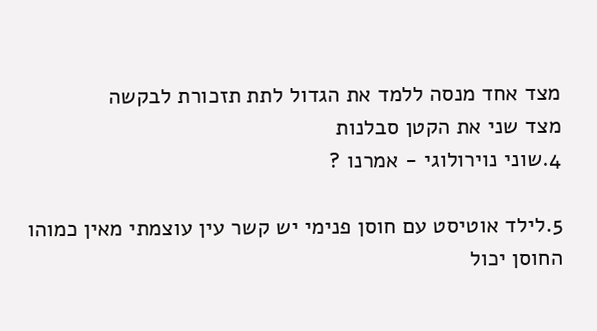מצד אחד מנסה ללמד את הגדול לתת תזכורת לבקשה
מצד שני את הקטן סבלנות
4.שוני נוירולוגי - אמרנו ?

5.לילד אוטיסט עם חוסן פנימי יש קשר עין עוצמתי מאין כמוהו
החוסן יכול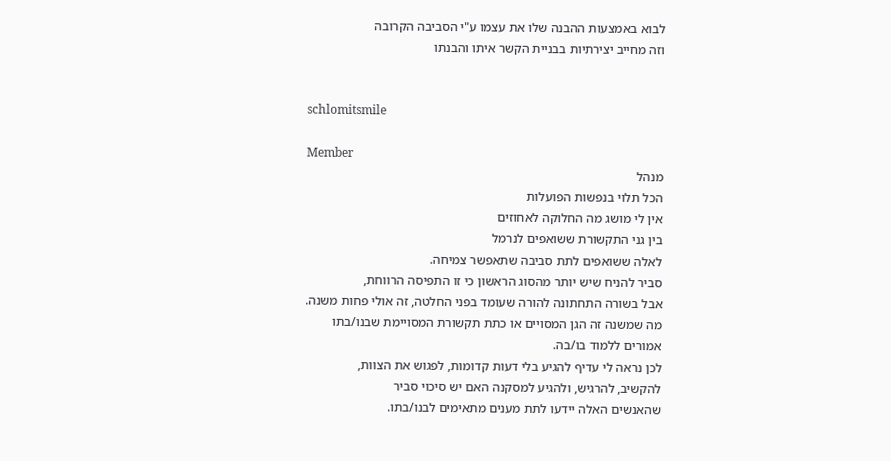לבוא באמצעות ההבנה שלו את עצמו ע"י הסביבה הקרובה
וזה מחייב יצירתיות בבניית הקשר איתו והבנתו


schlomitsmile

Member
מנהל
הכל תלוי בנפשות הפועלות
אין לי מושג מה החלוקה לאחוזים
בין גני התקשורת ששואפים לנרמל
לאלה ששואפים לתת סביבה שתאפשר צמיחה.
סביר להניח שיש יותר מהסוג הראשון כי זו התפיסה הרווחת,
אבל בשורה התחתונה להורה שעומד בפני החלטה, זה אולי פחות משנה.
מה שמשנה זה הגן המסויים או כתת תקשורת המסויימת שבנו/בתו
אמורים ללמוד בו/בה.
לכן נראה לי עדיף להגיע בלי דעות קדומות, לפגוש את הצוות,
להקשיב, להרגיש, ולהגיע למסקנה האם יש סיכוי סביר
שהאנשים האלה יידעו לתת מענים מתאימים לבנו/בתו.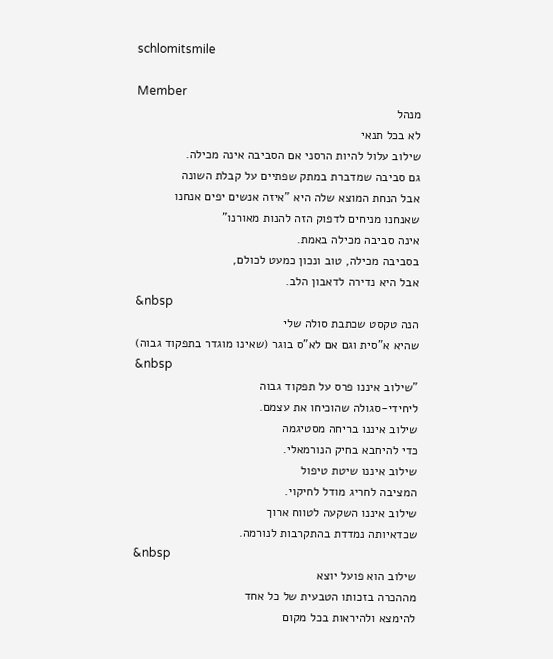schlomitsmile

Member
מנהל
לא בכל תנאי
שילוב עלול להיות הרסני אם הסביבה אינה מכילה.
גם סביבה שמדברת במתק שפתיים על קבלת השונה
אבל הנחת המוצא שלה היא "איזה אנשים יפים אנחנו
שאנחנו מניחים לדפוק הזה להנות מאורנו"
אינה סביבה מכילה באמת.
בסביבה מכילה, טוב ונכון כמעט לכולם,
אבל היא נדירה לדאבון הלב.
&nbsp
הנה טקסט שכתבת סולה שלי
שהיא א"סית וגם אם לא"ס בוגר (שאינו מוגדר בתפקוד גבוה)
&nbsp
"שילוב איננו פרס על תפקוד גבוה
ליחידי-סגולה שהוכיחו את עצמם.
שילוב איננו בריחה מסטיגמה
כדי להיחבא בחיק הנורמאלי.
שילוב איננו שיטת טיפול
המציבה לחריג מודל לחיקוי.
שילוב איננו השקעה לטווח ארוך
שכדאיותה נמדדת בהתקרבות לנורמה.
&nbsp
שילוב הוא פועל יוצא
מההכרה בזכותו הטבעית של כל אחד
להימצא ולהיראות בכל מקום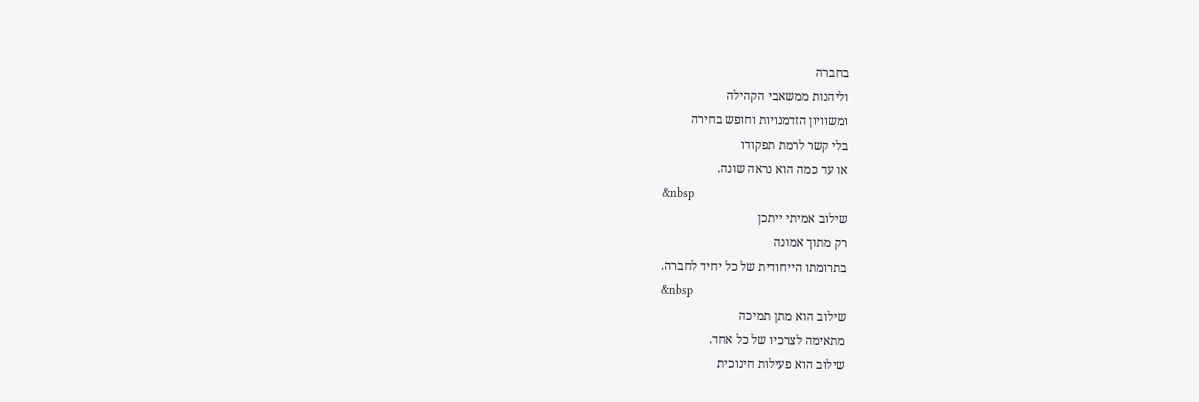בחברה
וליהנות ממשאבי הקהילה
ומשוויון הזדמנויות וחופש בחירה
בלי קשר לרמת תפקודו
או עד כמה הוא נראה שונה.
&nbsp
שילוב אמיתי ייתכן
רק מתוך אמונה
בתרומתו הייחודית של כל יחיד לחברה.
&nbsp
שילוב הוא מתן תמיכה
מתאימה לצרכיו של כל אחד.
שילוב הוא פעילות חינוכית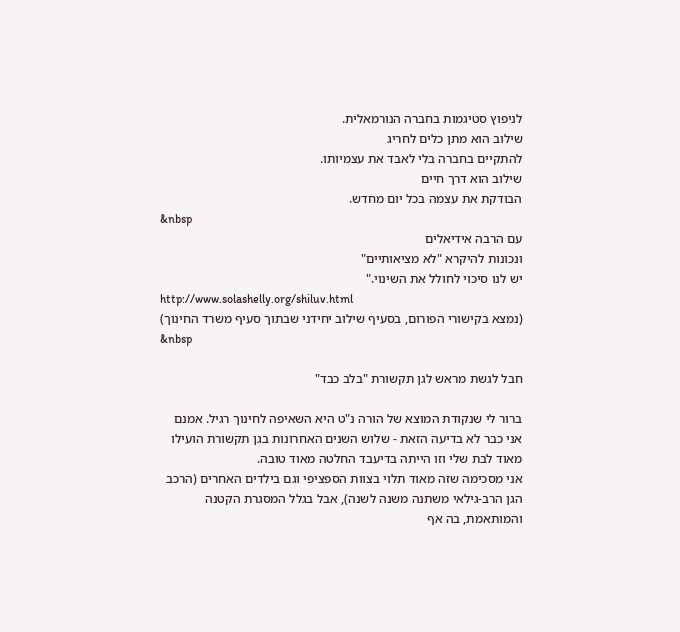לניפוץ סטיגמות בחברה הנורמאלית.
שילוב הוא מתן כלים לחריג
להתקיים בחברה בלי לאבד את עצמיותו.
שילוב הוא דרך חיים
הבודקת את עצמה בכל יום מחדש.
&nbsp
עם הרבה אידיאלים
ונכונות להיקרא "לא מציאותיים"
יש לנו סיכוי לחולל את השינוי."
http://www.solashelly.org/shiluv.html
(נמצא בקישורי הפורום, בסעיף שילוב יחידני שבתוך סעיף משרד החינוך)
&nbsp

חבל לגשת מראש לגן תקשורת "בלב כבד"

ברור לי שנקודת המוצא של הורה נ"ט היא השאיפה לחינוך רגיל. אמנם אני כבר לא בדיעה הזאת - שלוש השנים האחרונות בגן תקשורת הועילו מאוד לבת שלי וזו הייתה בדיעבד החלטה מאוד טובה.
אני מסכימה שזה מאוד תלוי בצוות הספציפי וגם בילדים האחרים (הרכב הגן הרב-גילאי משתנה משנה לשנה), אבל בגלל המסגרת הקטנה והמותאמת, בה אף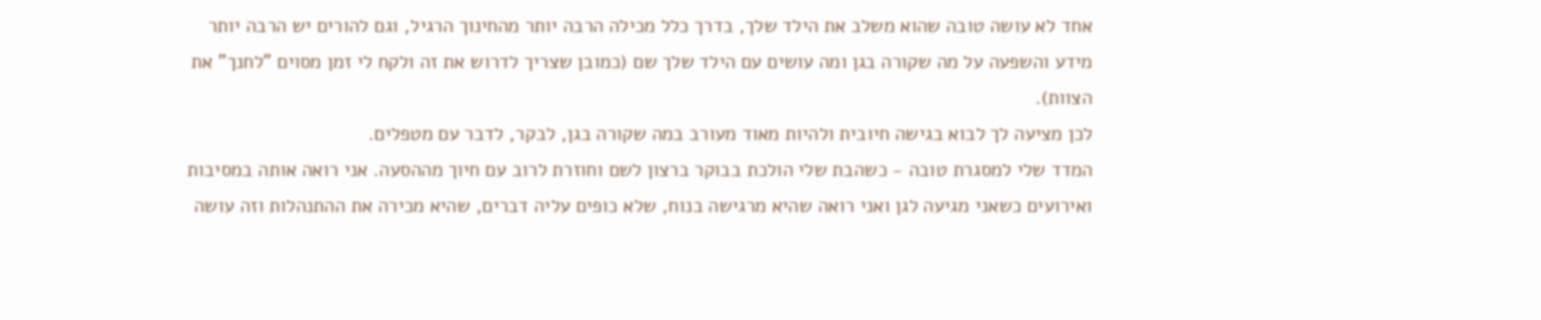אחד לא עושה טובה שהוא משלב את הילד שלך, בדרך כלל מכילה הרבה יותר מהחינוך הרגיל, וגם להורים יש הרבה יותר מידע והשפעה על מה שקורה בגן ומה עושים עם הילד שלך שם (כמובן שצריך לדרוש את זה ולקח לי זמן מסוים "לחנך" את הצוות).
לכן מציעה לך לבוא בגישה חיובית ולהיות מאוד מעורב במה שקורה בגן, לבקר, לדבר עם מטפלים.
המדד שלי למסגרת טובה - כשהבת שלי הולכת בבוקר ברצון לשם וחוזרת לרוב עם חיוך מההסעה. אני רואה אותה במסיבות ואירועים כשאני מגיעה לגן ואני רואה שהיא מרגישה בנוח, שלא כופים עליה דברים, שהיא מכירה את ההתנהלות וזה עושה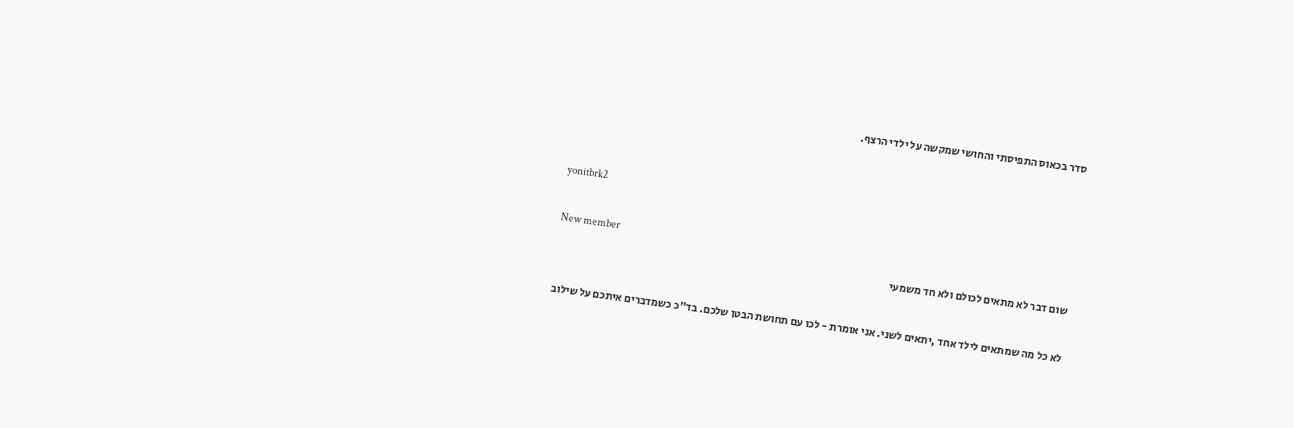סדר בכאוס התפיסתי והחושי שמקשה על ילדי הרצף.


yonitbrk2

New member
שום דבר לא מתאים לכולם ולא חד משמעי

לא כל מה שמתאים לילד אחד ,יתאים לשני. אני אומרת - לכו עם תחושת הבטן שלכם. בד"כ כשמדברים איתכם על שילוב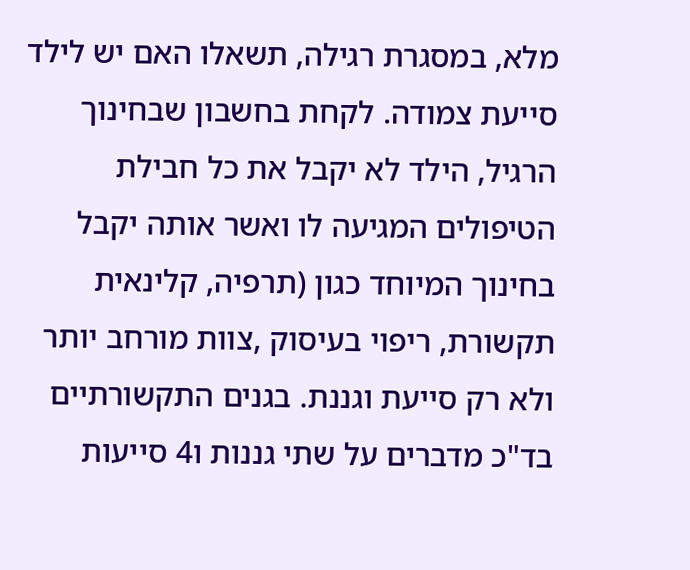מלא, במסגרת רגילה, תשאלו האם יש לילד סייעת צמודה. לקחת בחשבון שבחינוך הרגיל, הילד לא יקבל את כל חבילת הטיפולים המגיעה לו ואשר אותה יקבל בחינוך המיוחד כגון (תרפיה, קלינאית תקשורת, ריפוי בעיסוק ,צוות מורחב יותר ולא רק סייעת וגננת. בגנים התקשורתיים בד"כ מדברים על שתי גננות ו4 סייעות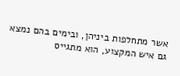אשר מתחלפות ביניהן, ובימים בהם נמצא גם איש המקצוע, הוא מתגייס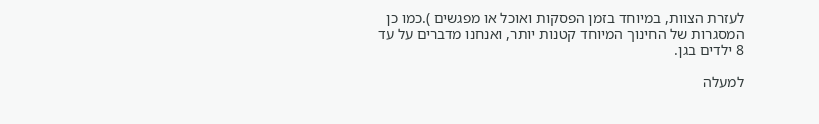לעזרת הצוות, במיוחד בזמן הפסקות ואוכל או מפגשים ).כמו כן המסגרות של החינוך המיוחד קטנות יותר, ואנחנו מדברים על עד 8 ילדים בגן.

למעלה